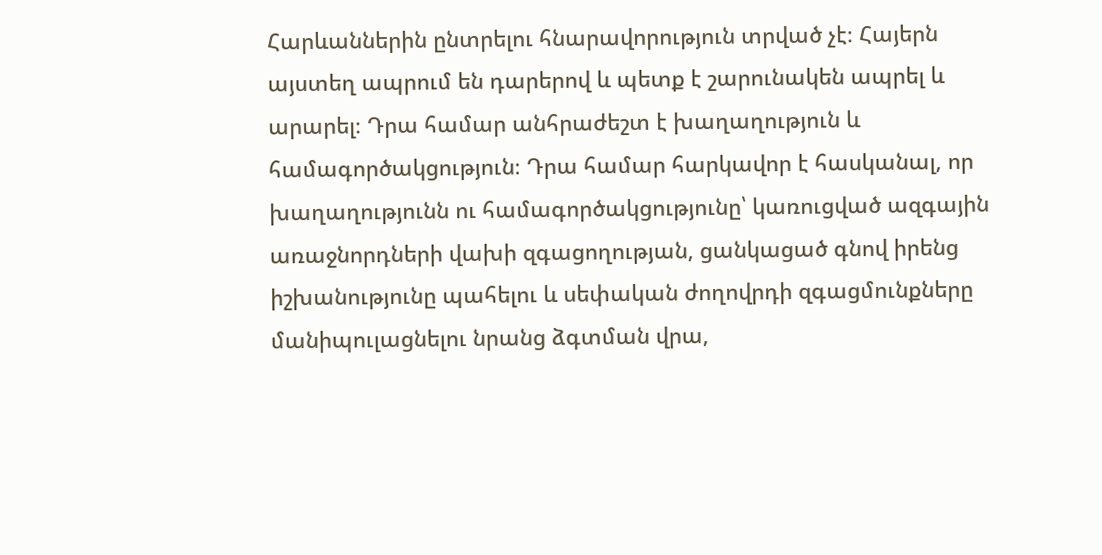Հարևաններին ընտրելու հնարավորություն տրված չէ։ Հայերն այստեղ ապրում են դարերով և պետք է շարունակեն ապրել և արարել։ Դրա համար անհրաժեշտ է խաղաղություն և համագործակցություն։ Դրա համար հարկավոր է հասկանալ, որ խաղաղությունն ու համագործակցությունը՝ կառուցված ազգային առաջնորդների վախի զգացողության, ցանկացած գնով իրենց իշխանությունը պահելու և սեփական ժողովրդի զգացմունքները մանիպուլացնելու նրանց ձգտման վրա,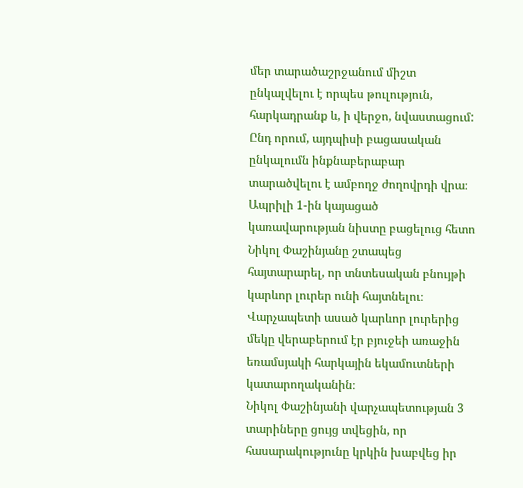մեր տարածաշրջանում միշտ ընկալվելու է որպես թուլություն, հարկադրանք և, ի վերջո, նվաստացում: Ընդ որում, այդպիսի բացասական ընկալումն ինքնաբերաբար տարածվելու է ամբողջ ժողովրդի վրա։
Ապրիլի 1-ին կայացած կառավարության նիստը բացելուց հետո Նիկոլ Փաշինյանը շտապեց հայտարարել, որ տնտեսական բնույթի կարևոր լուրեր ունի հայտնելու։ Վարչապետի ասած կարևոր լուրերից մեկը վերաբերում էր բյուջեի առաջին եռամսյակի հարկային եկամուտների կատարողականին։
Նիկոլ Փաշինյանի վարչապետության 3 տարիները ցույց տվեցին, որ հասարակությունը կրկին խաբվեց իր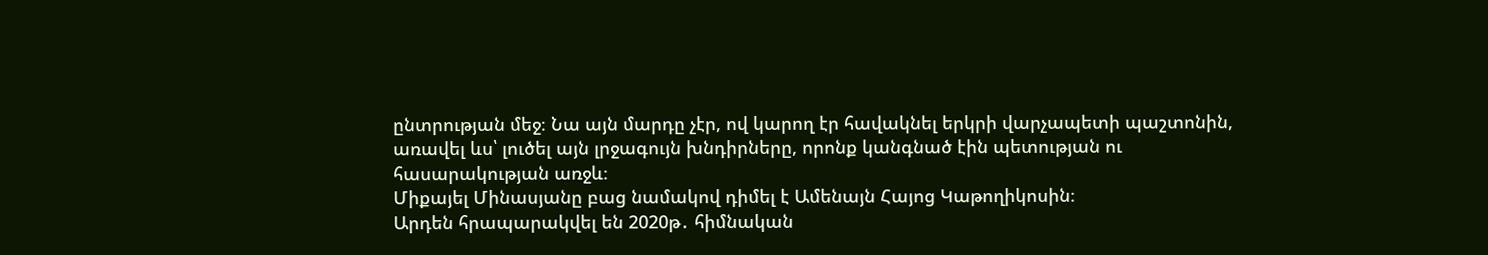ընտրության մեջ։ Նա այն մարդը չէր, ով կարող էր հավակնել երկրի վարչապետի պաշտոնին, առավել ևս՝ լուծել այն լրջագույն խնդիրները, որոնք կանգնած էին պետության ու հասարակության առջև։
Միքայել Մինասյանը բաց նամակով դիմել է Ամենայն Հայոց Կաթողիկոսին։
Արդեն հրապարակվել են 2020թ․ հիմնական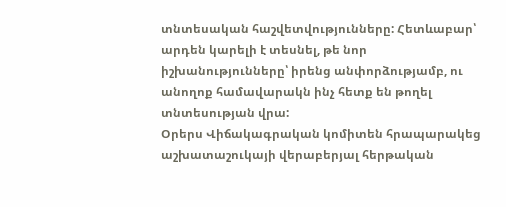տնտեսական հաշվետվությունները: Հետևաբար՝ արդեն կարելի է տեսնել, թե նոր իշխանությունները՝ իրենց անփորձությամբ, ու անողոք համավարակն ինչ հետք են թողել տնտեսության վրա:
Օրերս Վիճակագրական կոմիտեն հրապարակեց աշխատաշուկայի վերաբերյալ հերթական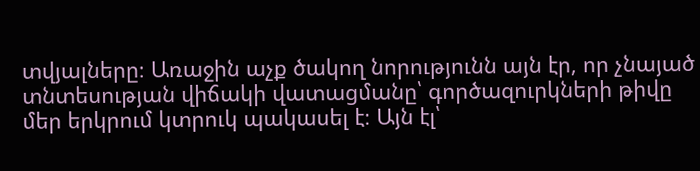տվյալները։ Առաջին աչք ծակող նորությունն այն էր, որ չնայած տնտեսության վիճակի վատացմանը՝ գործազուրկների թիվը մեր երկրում կտրուկ պակասել է։ Այն էլ՝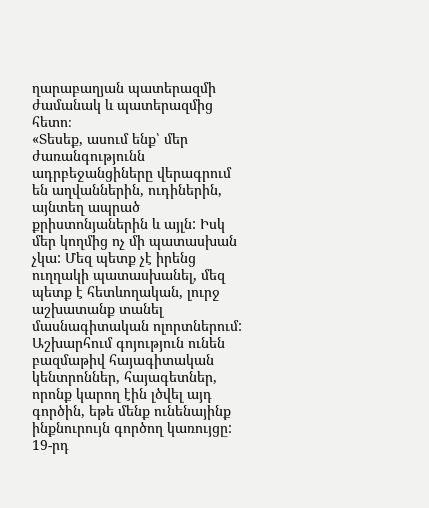ղարաբաղյան պատերազմի ժամանակ և պատերազմից հետո։
«Տեսեք, ասում ենք՝ մեր ժառանգությունն ադրբեջանցիները վերագրում են աղվաններին, ուդիներին, այնտեղ ապրած քրիստոնյաներին և այլն: Իսկ մեր կողմից ոչ մի պատասխան չկա: Մեզ պետք չէ իրենց ուղղակի պատասխանել, մեզ պետք է հետևողական, լուրջ աշխատանք տանել մասնագիտական ոլորտներում: Աշխարհում գոյություն ունեն բազմաթիվ հայագիտական կենտրոններ, հայագետներ, որոնք կարող էին լծվել այդ գործին, եթե մենք ունենայինք ինքնուրույն գործող կառույցը:
19-րդ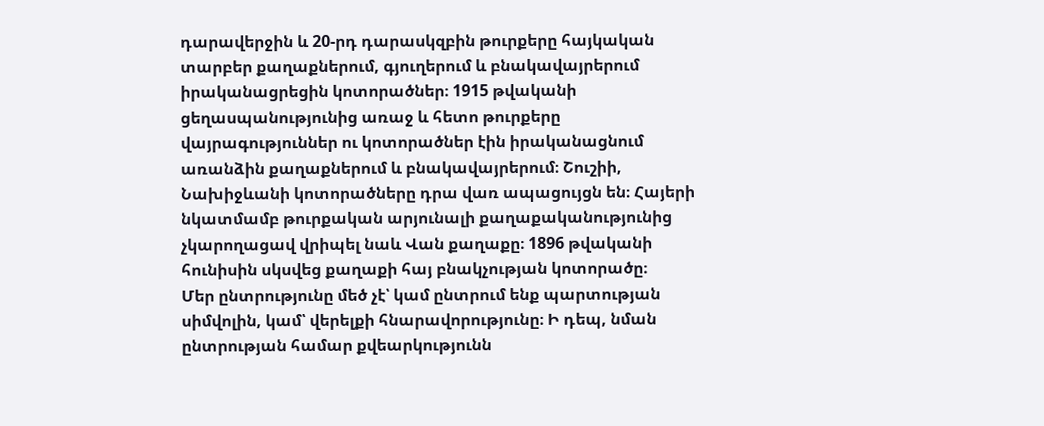դարավերջին և 20-րդ դարասկզբին թուրքերը հայկական տարբեր քաղաքներում, գյուղերում և բնակավայրերում իրականացրեցին կոտորածներ։ 1915 թվականի ցեղասպանությունից առաջ և հետո թուրքերը վայրագություններ ու կոտորածներ էին իրականացնում առանձին քաղաքներում և բնակավայրերում։ Շուշիի, Նախիջևանի կոտորածները դրա վառ ապացույցն են։ Հայերի նկատմամբ թուրքական արյունալի քաղաքականությունից չկարողացավ վրիպել նաև Վան քաղաքը։ 1896 թվականի հունիսին սկսվեց քաղաքի հայ բնակչության կոտորածը։
Մեր ընտրությունը մեծ չէ՝ կամ ընտրում ենք պարտության սիմվոլին, կամ՝ վերելքի հնարավորությունը։ Ի դեպ, նման ընտրության համար քվեարկությունն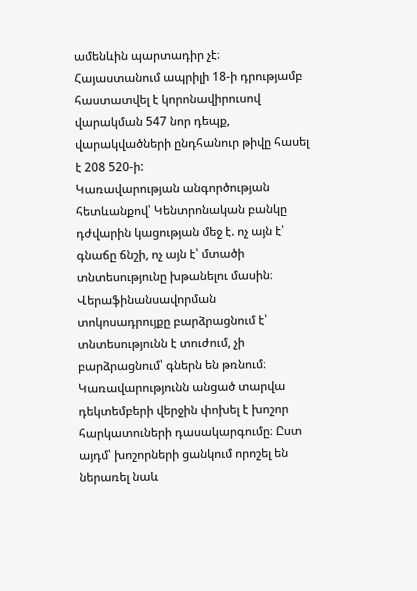ամենևին պարտադիր չէ։
Հայաստանում ապրիլի 18-ի դրությամբ հաստատվել է կորոնավիրուսով վարակման 547 նոր դեպք, վարակվածների ընդհանուր թիվը հասել է 208 520-ի:
Կառավարության անգործության հետևանքով՝ Կենտրոնական բանկը դժվարին կացության մեջ է. ոչ այն է՝ գնաճը ճնշի, ոչ այն է՝ մտածի տնտեսությունը խթանելու մասին։ Վերաֆինանսավորման տոկոսադրույքը բարձրացնում է՝ տնտեսությունն է տուժում, չի բարձրացնում՝ գներն են թռնում։
Կառավարությունն անցած տարվա դեկտեմբերի վերջին փոխել է խոշոր հարկատուների դասակարգումը։ Ըստ այդմ՝ խոշորների ցանկում որոշել են ներառել նաև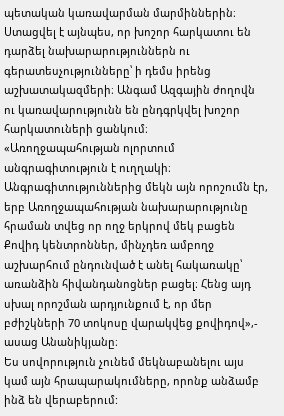պետական կառավարման մարմիններին։ Ստացվել է այնպես, որ խոշոր հարկատու են դարձել նախարարություններն ու գերատեսչությունները՝ ի դեմս իրենց աշխատակազմերի։ Անգամ Ազգային ժողովն ու կառավարությունն են ընդգրկվել խոշոր հարկատուների ցանկում։
«Առողջապահության ոլորտում անգրագիտություն է ուղղակի։ Անգրագիտություններից մեկն այն որոշումն էր, երբ Առողջապահության նախարարությունը հրաման տվեց որ ողջ երկրով մեկ բացեն Քովիդ կենտրոններ, մինչդեռ ամբողջ աշխարհում ընդունված է անել հակառակը՝ առանձին հիվանդանոցներ բացել։ Հենց այդ սխալ որոշման արդյունքում է, որ մեր բժիշկների 70 տոկոսը վարակվեց քովիդով»,- ասաց Անանիկյանը։
Ես սովորություն չունեմ մեկնաբանելու այս կամ այն հրապարակումները, որոնք անձամբ ինձ են վերաբերում: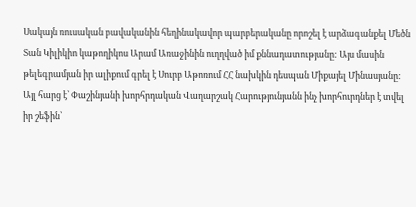Սակայն ռուսական բավականին հեղինակավոր պարբերականը որոշել է արձագանքել Մեծն Տան Կիլիկիո կաթողիկոս Արամ Առաջինին ուղղված իմ քննադատությանը: Այս մասին թելեգրամյան իր ալիքում գրել է Սուրբ Աթոռում ՀՀ նախկին դեսպան Միքայել Մինասյանը:
Այլ հարց է՝ Փաշինյանի խորհրդական Վաղարշակ Հարությունյանն ինչ խորհուրդներ է տվել իր շեֆին՝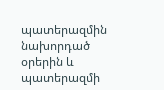պատերազմին նախորդած օրերին և պատերազմի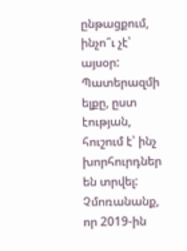ընթացքում, ինչո՞ւ չէ՝ այսօր: Պատերազմի ելքը, ըստ էության, հուշում է՝ ինչ խորհուրդներ են տրվել: Չմոռանանք, որ 2019-ին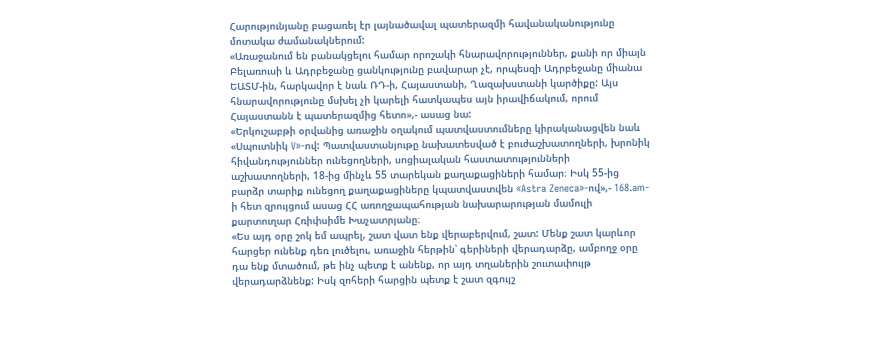Հարությունյանը բացառել էր լայնածավալ պատերազմի հավանականությունը մոտակա ժամանակներում:
«Առաջանում են բանակցելու համար որոշակի հնարավորություններ, քանի որ միայն Բելառուսի և Ադրբեջանը ցանկությունը բավարար չէ, որպեսզի Ադրբեջանը միանա ԵԱՏՄ-ին, հարկավոր է նաև ՌԴ-ի, Հայաստանի, Ղազախստանի կարծիքը: Այս հնարավորությունը մսխել չի կարելի հատկապես այն իրավիճակում, որում Հայաստանն է պատերազմից հետո»,- ասաց նա:
«Երկուշաբթի օրվանից առաջին օղակում պատվաստումները կիրականացվեն նաև «Սպուտնիկ V»-ով: Պատվաստանյութը նախատեսված է բուժաշխատողների, խրոնիկ հիվանդություններ ունեցողների, սոցիալական հաստատությունների աշխատողների, 18-ից մինչև 55 տարեկան քաղաքացիների համար։ Իսկ 55-ից բարձր տարիք ունեցող քաղաքացիները կպատվաստվեն «Astra Zeneca»-ով»,- 168.am-ի հետ զրույցում ասաց ՀՀ առողջապահության նախարարության մամուլի քարտուղար Հռիփսիմե Խաչատրյանը։
«Ես այդ օրը շոկ եմ ապրել, շատ վատ ենք վերաբերվում, շատ: Մենք շատ կարևոր հարցեր ունենք դեռ լուծելու, առաջին հերթին՝ գերիների վերադարձը, ամբողջ օրը դա ենք մտածում, թե ինչ պետք է անենք, որ այդ տղաներին շուտափույթ վերադարձնենք: Իսկ զոհերի հարցին պետք է շատ զգույշ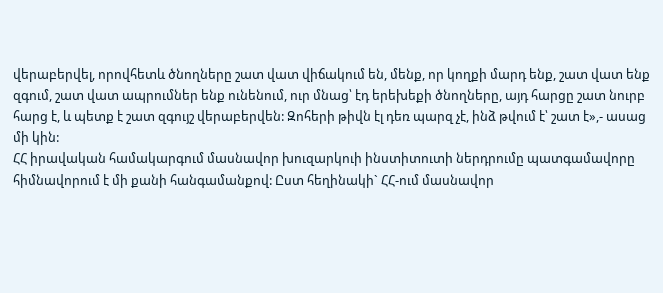վերաբերվել, որովհետև ծնողները շատ վատ վիճակում են, մենք, որ կողքի մարդ ենք, շատ վատ ենք զգում, շատ վատ ապրումներ ենք ունենում, ուր մնաց՝ էդ երեխեքի ծնողները, այդ հարցը շատ նուրբ հարց է, և պետք է շատ զգույշ վերաբերվեն: Զոհերի թիվն էլ դեռ պարզ չէ, ինձ թվում է՝ շատ է»,- ասաց մի կին:
ՀՀ իրավական համակարգում մասնավոր խուզարկուի ինստիտուտի ներդրումը պատգամավորը հիմնավորում է մի քանի հանգամանքով: Ըստ հեղինակի` ՀՀ-ում մասնավոր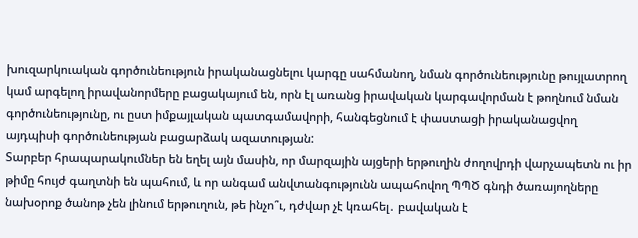խուզարկուական գործունեություն իրականացնելու կարգը սահմանող, նման գործունեությունը թույլատրող կամ արգելող իրավանորմերը բացակայում են, որն էլ առանց իրավական կարգավորման է թողնում նման գործունեությունը, ու ըստ իմքայլական պատգամավորի, հանգեցնում է փաստացի իրականացվող այդպիսի գործունեության բացարձակ ազատության:
Տարբեր հրապարակումներ են եղել այն մասին, որ մարզային այցերի երթուղին ժողովրդի վարչապետն ու իր թիմը հույժ գաղտնի են պահում, և որ անգամ անվտանգությունն ապահովող ՊՊԾ գնդի ծառայողները նախօրոք ծանոթ չեն լինում երթուղուն, թե ինչո՞ւ, դժվար չէ կռահել․ բավական է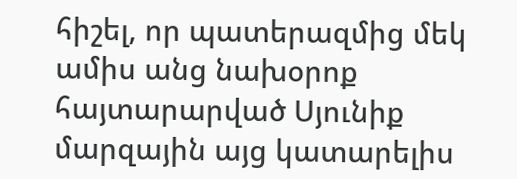հիշել, որ պատերազմից մեկ ամիս անց նախօրոք հայտարարված Սյունիք մարզային այց կատարելիս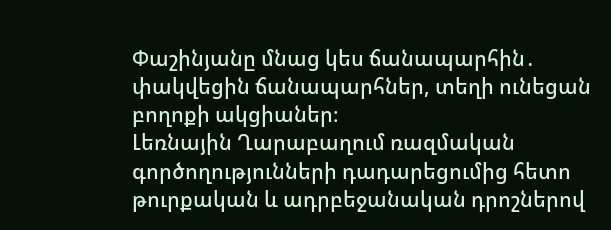Փաշինյանը մնաց կես ճանապարհին․ փակվեցին ճանապարհներ, տեղի ունեցան բողոքի ակցիաներ։
Լեռնային Ղարաբաղում ռազմական գործողությունների դադարեցումից հետո թուրքական և ադրբեջանական դրոշներով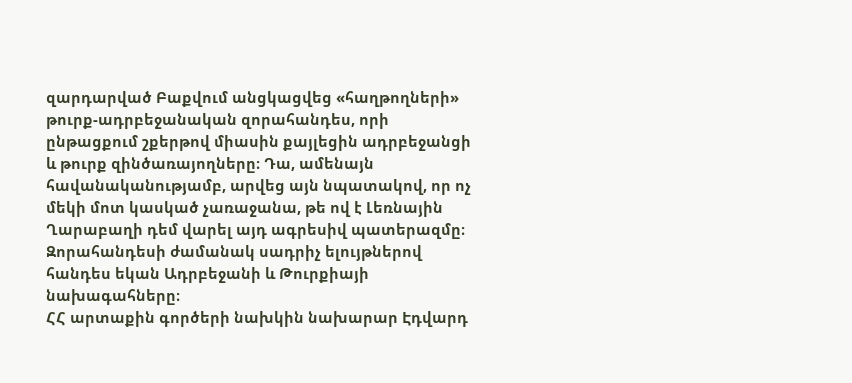զարդարված Բաքվում անցկացվեց «հաղթողների» թուրք-ադրբեջանական զորահանդես, որի ընթացքում շքերթով միասին քայլեցին ադրբեջանցի և թուրք զինծառայողները։ Դա, ամենայն հավանականությամբ, արվեց այն նպատակով, որ ոչ մեկի մոտ կասկած չառաջանա, թե ով է Լեռնային Ղարաբաղի դեմ վարել այդ ագրեսիվ պատերազմը։ Զորահանդեսի ժամանակ սադրիչ ելույթներով հանդես եկան Ադրբեջանի և Թուրքիայի նախագահները։
ՀՀ արտաքին գործերի նախկին նախարար Էդվարդ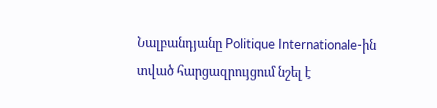Նալբանդյանը Politique Internationale-ին տված հարցազրույցում նշել է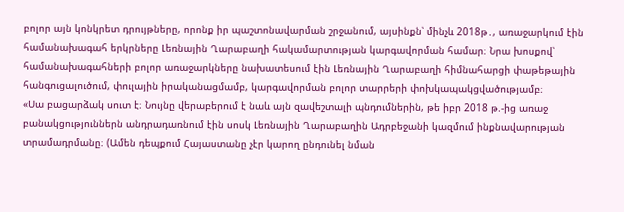բոլոր այն կոնկրետ դրույթները, որոնք իր պաշտոնավարման շրջանում, այսինքն՝ մինչև 2018թ․, առաջարկում էին համանախագահ երկրները Լեռնային Ղարաբաղի հակամարտության կարգավորման համար։ Նրա խոսքով՝ համանախագահների բոլոր առաջարկները նախատեսում էին Լեռնային Ղարաբաղի հիմնահարցի փաթեթային հանգուցալուծում, փուլային իրականացմամբ, կարգավորման բոլոր տարրերի փոխկապակցվածությամբ։
«Սա բացարձակ սուտ է։ Նույնը վերաբերում է նաև այն զավեշտալի պնդումներին, թե իբր 2018 թ.-ից առաջ բանակցություններն անդրադառնում էին սոսկ Լեռնային Ղարաբաղին Ադրբեջանի կազմում ինքնավարության տրամադրմանը։ (Ամեն դեպքում Հայաստանը չէր կարող ընդունել նման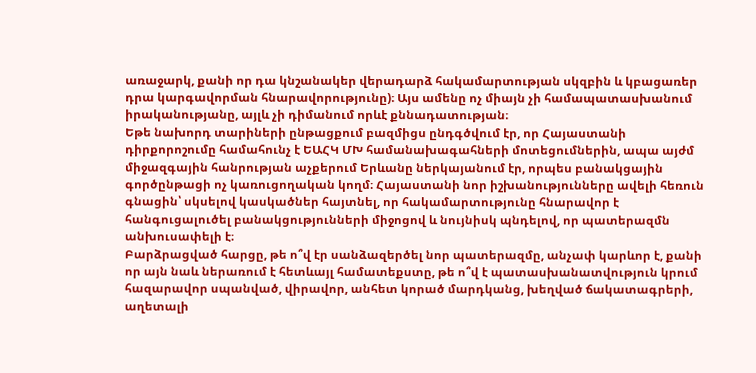առաջարկ, քանի որ դա կնշանակեր վերադարձ հակամարտության սկզբին և կբացառեր դրա կարգավորման հնարավորությունը)։ Այս ամենը ոչ միայն չի համապատասխանում իրականությանը, այլև չի դիմանում որևէ քննադատության։
Եթե նախորդ տարիների ընթացքում բազմիցս ընդգծվում էր, որ Հայաստանի դիրքորոշումը համահունչ է ԵԱՀԿ ՄԽ համանախագահների մոտեցումներին, ապա այժմ միջազգային հանրության աչքերում Երևանը ներկայանում էր, որպես բանակցային գործընթացի ոչ կառուցողական կողմ։ Հայաստանի նոր իշխանությունները ավելի հեռուն գնացին՝ սկսելով կասկածներ հայտնել, որ հակամարտությունը հնարավոր է հանգուցալուծել բանակցությունների միջոցով և նույնիսկ պնդելով, որ պատերազմն անխուսափելի է։
Բարձրացված հարցը, թե ո՞վ էր սանձազերծել նոր պատերազմը, անչափ կարևոր է, քանի որ այն նաև ներառում է հետևայլ համատեքստը, թե ո՞վ է պատասխանատվություն կրում հազարավոր սպանված, վիրավոր, անհետ կորած մարդկանց, խեղված ճակատագրերի, աղետալի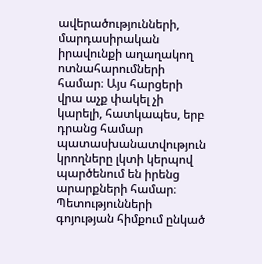ավերածությունների, մարդասիրական իրավունքի աղաղակող ոտնահարումների համար։ Այս հարցերի վրա աչք փակել չի կարելի, հատկապես, երբ դրանց համար պատասխանատվություն կրողները լկտի կերպով պարծենում են իրենց արարքների համար։
Պետությունների գոյության հիմքում ընկած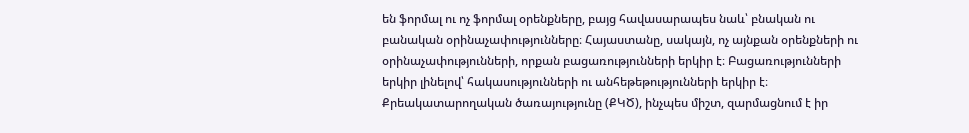են ֆորմալ ու ոչ ֆորմալ օրենքները, բայց հավասարապես նաև՝ բնական ու բանական օրինաչափությունները։ Հայաստանը, սակայն, ոչ այնքան օրենքների ու օրինաչափությունների, որքան բացառությունների երկիր է։ Բացառությունների երկիր լինելով՝ հակասությունների ու անհեթեթությունների երկիր է։
Քրեակատարողական ծառայությունը (ՔԿԾ), ինչպես միշտ, զարմացնում է իր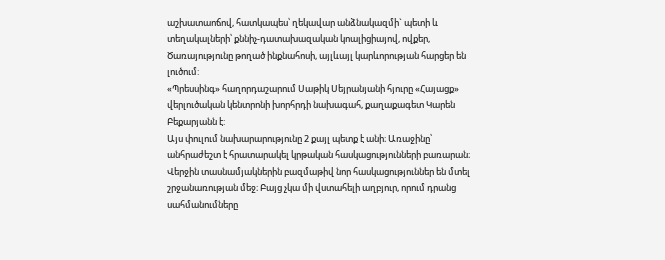աշխատաոճով, հատկապես՝ ղեկավար անձնակազմի` պետի և տեղակալների՝ քննիչ-դատախազական կոալիցիայով, ովքեր, Ծառայությունը թողած ինքնահոսի, այլևայլ կարևորության հարցեր են լուծում:
«Պրեսսինգ» հաղորդաշարում Սաթիկ Սեյրանյանի հյուրը «Հայացք» վերլուծական կենտրոնի խորհրդի նախագահ, քաղաքագետ Կարեն Բեքարյանն է:
Այս փուլում նախարարությունը 2 քայլ պետք է անի։ Առաջինը՝ անհրաժեշտ է հրատարակել կրթական հասկացությունների բառարան։ Վերջին տասնամյակներին բազմաթիվ նոր հասկացություններ են մտել շրջանառության մեջ։ Բայց չկա մի վստահելի աղբյուր, որում դրանց սահմանումները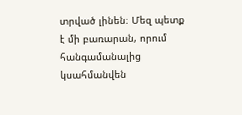տրված լինեն։ Մեզ պետք է մի բառարան, որում հանգամանալից կսահմանվեն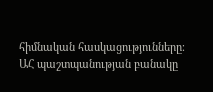հիմնական հասկացությունները։
ԱՀ պաշտպանության բանակը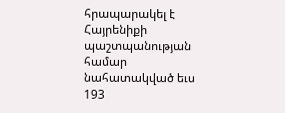հրապարակել է Հայրենիքի պաշտպանության համար նահատակված եւս 193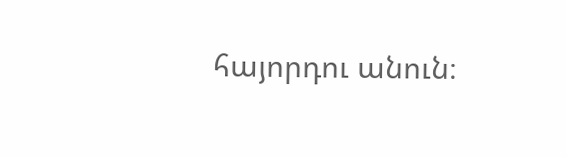հայորդու անուն։